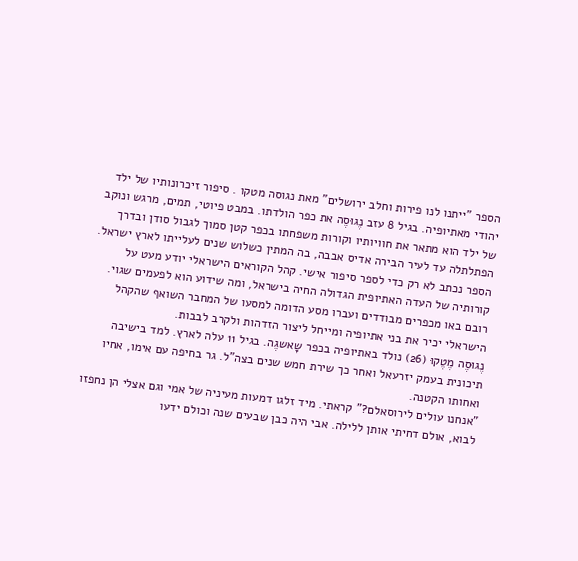הספר "ייתנו לנו פירות וחלב ירושלים" מאת נגוסה מטקו . סיפור זיכרונותיו של ילד יהודי מאתיופיה. בגיל 8 עזב נֶגוּסֶה את כפר הולדתו. במבט פיוטי, תמים, מרגש ונוקב של ילד הוא מתאר את חוויותיו וקורות משפחתו בכפר קטן סמוך לגבול סודן ובדרך הפתלתלה עד לעיר הבירה אדיס אבבה, בה המתין כשלוש שנים לעלייתו לארץ ישראל.
הספר נכתב לא רק כדי לספר סיפור אישי. קהל הקוראים הישראלי יודע מעט על קורותיה של העדה האתיופית הגדולה החיה בישראל, ומה שידוע הוא לפעמים שגוי. רובם באו מכפרים מבודדים ועברו מסע הדומה למסעו של המחבר השואף שהקהל הישראלי יכיר את בני אתיופיה ומייחל ליצור הזדהות ולקרב לבבות.
נֶגוּסֶה מֶטֶקוּ (26) נולד באתיופיה בכפר שָאשגֶה. בגיל 11 עלה לארץ. למד בישיבה תיכונית בעמק יזרעאל ואחר כך שירת חמש שנים בצה"ל. גר בחיפה עם אימו, אחיו ואחותו הקטנה.
"אנחנו עולים לירוסאלם?" קראתי. מיד זלגו דמעות מעיניה של אמי וגם אצלי הן נחפזו לבוא, אולם דחיתי אותן ללילה. אבי היה כבן שבעים שנה וכולם ידעו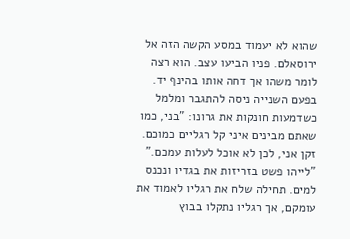שהוא לא יעמוד במסע הקשה הזה אל ירוסאלם. פניו הביעו עצב. הוא רצה לומר משהו אך דחה אותו בהינף יד. בפעם השנייה ניסה להתגבר ומלמל כשדמעות חונקות את גרונו: "בני, כמו שאתם מבינים איני קל רגליים כמוכם. זקן אני, לכן לא אוכל לעלות עמכם." "לייהו פשט בזריזות את בגדיו ונכנס למים. תחילה שלח את רגליו לאמוד את עומקם, אך רגליו נתקלו בבוץ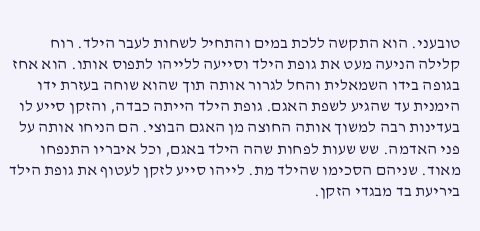טובעני. הוא התקשה ללכת במים והתחיל לשחות לעבר הילד. רוח קלילה הניעה מעט את גופת הילד וסייעה ללייהו לתפוס אותו. הוא אחז בגופה בידו השמאלית והחל לגרור אותה תוך שהוא שוחה בעזרת ידו הימנית עד שהגיע לשפת האגם. גופת הילד הייתה כבדה, והזקן סייע לו בעדינות רבה למשוך אותה החוצה מן האגם הבוצי. הם הניחו אותה על פני האדמה. שש שעות לפחות שהה הילד באגם, וכל איבריו התנפחו מאוד. שניהם הסכימו שהילד מת. לייהו סייע לזקן לעטוף את גופת הילד ביריעת בד מבגדי הזקן.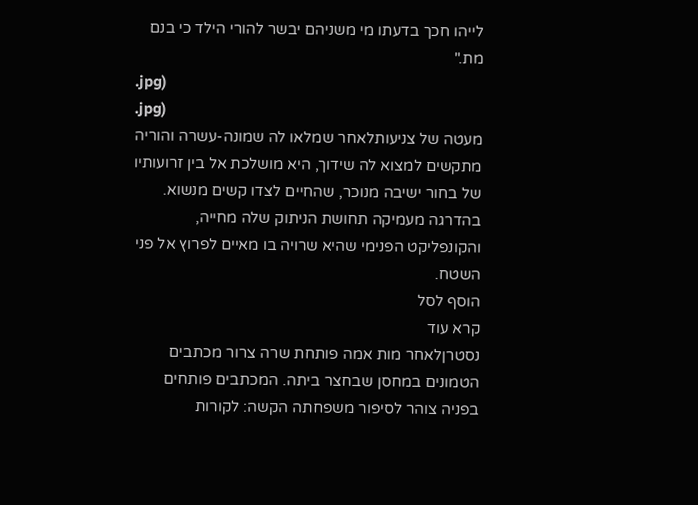לייהו חכך בדעתו מי משניהם יבשר להורי הילד כי בנם מת."
.jpg)
.jpg)
מעטה של צניעותלאחר שמלאו לה שמונה-עשרה והוריה מתקשים למצוא לה שידוך, היא מושלכת אל בין זרועותיו של בחור ישיבה מנוכר, שהחיים לצדו קשים מנשוא. בהדרגה מעמיקה תחושת הניתוק שלה מחייה, והקונפליקט הפנימי שהיא שרויה בו מאיים לפרוץ אל פני השטח.
הוסף לסל
קרא עוד
נסטרןלאחר מות אמה פותחת שרה צרור מכתבים הטמונים במחסן שבחצר ביתה. המכתבים פותחים בפניה צוהר לסיפור משפחתה הקשה: לקורות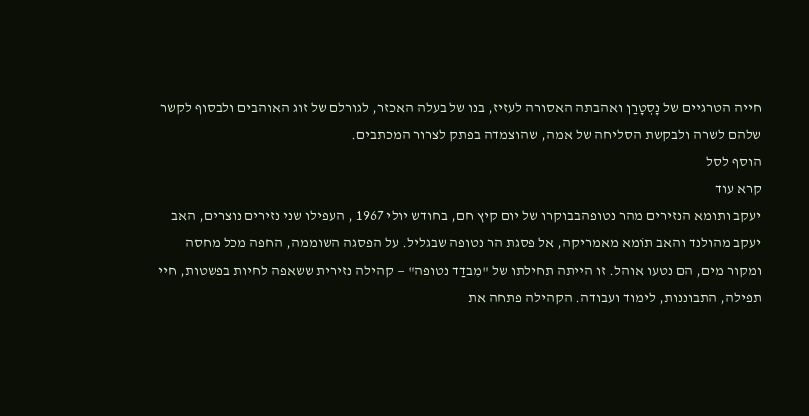חייה הטרגיים של נָסְטָרַן ואהבתה האסורה לעזיז, בנו של בעלה האכזר, לגורלם של זוג האוהבים ולבסוף לקשר שלהם לשרה ולבקשת הסליחה של אמה, שהוצמדה בפתק לצרור המכתבים.
הוסף לסל
קרא עוד
יעקב ותומא הנזירים מהר נטופהבבוקרו של יום קיץ חם, בחודש יולי 1967 , העפילו שני נזירים נוצרים, האב יעקב מהולנד והאב תוֹמא מאמריקה, אל פסגת הר נטופה שבגליל. על הפסגה השוממה, החפה מכל מחסה ומקור מים, הם נטעו אוהל. זו הייתה תחילתו של "מִבדַד נטופה" — קהילה נזירית ששאפה לחיות בפשטות, חיי תפילה, התבוננות, לימוד ועבודה. הקהילה פתחה את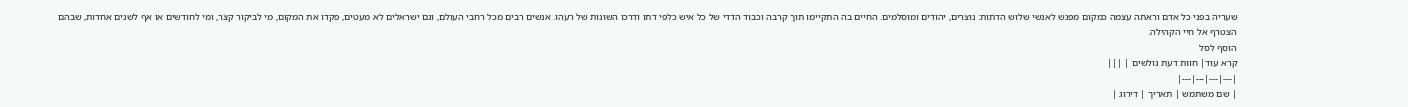שעריה בפני כל אדם וראתה עצמה כמקום מפגש לאנשי שלוש הדתות: נוצרים, יהודים ומוסלמים. החיים בה התקיימו תוך קִרבה וכבוד הדדי של כל איש כלפי דתו ודרכו השונות של רעהו. אנשים רבים מכל רחבי העולם, וגם ישראלים לא מעטים, פקדו את המקום, מי לביקור קצר, ומי לחודשים או אף לשנים אחדות, שבהם הצטרף אל חיי הקהילה.
הוסף לסל
קרא עוד| חוות דעת גולשים | |||
|---|---|---|---|
| שם משתמש | תאריך | דירוג |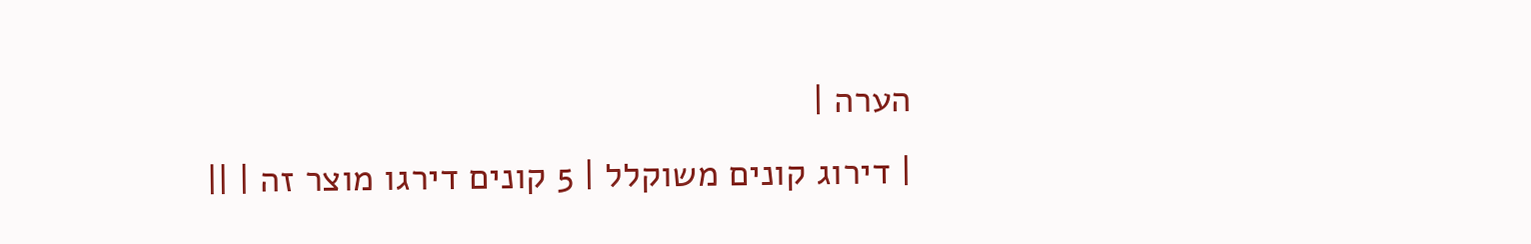הערה |
| דירוג קונים משוקלל | 5 קונים דירגו מוצר זה | ||